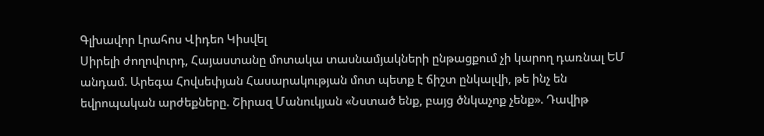Գլխավոր Լրահոս Վիդեո Կիսվել
Սիրելի ժողովուրդ, Հայաստանը մոտակա տասնամյակների ընթացքում չի կարող դառնալ ԵՄ անդամ. Արեգա Հովսեփյան Հասարակության մոտ պետք է ճիշտ ընկալվի, թե ինչ են եվրոպական արժեքները. Շիրազ Մանուկյան «Նստած ենք, բայց ծնկաչոք չենք». Դավիթ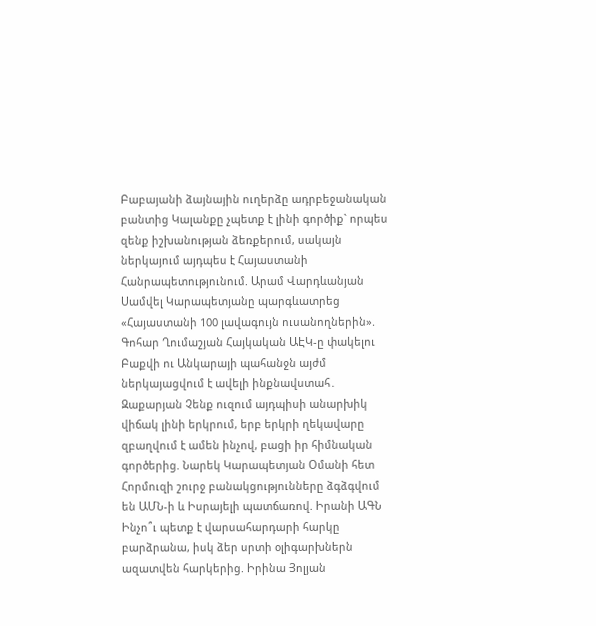Բաբայանի ձայնային ուղերձը ադրբեջանական բանտից Կալանքը չպետք է լինի գործիք` որպես զենք իշխանության ձեռքերում, սակայն ներկայում այդպես է Հայաստանի Հանրապետությունում. Արամ Վարդևանյան Սամվել Կարապետյանը պարգևատրեց «Հայաստանի 100 լավագույն ուսանողներին». Գոհար Ղումաշյան Հայկական ԱԷԿ-ը փակելու Բաքվի ու Անկարայի պահանջն այժմ ներկայացվում է ավելի ինքնավստահ․ Զաքարյան Չենք ուզում այդպիսի անարխիկ վիճակ լինի երկրում, երբ երկրի ղեկավարը զբաղվում է ամեն ինչով, բացի իր հիմնական գործերից. Նարեկ Կարապետյան Օմանի հետ Հորմուզի շուրջ բանակցությունները ձգձգվում են ԱՄՆ-ի և Իսրայելի պատճառով. Իրանի ԱԳՆ Ինչո՞ւ պետք է վարսահարդարի հարկը բարձրանա, իսկ ձեր սրտի օլիգարխներն ազատվեն հարկերից. Իրինա Յոլյան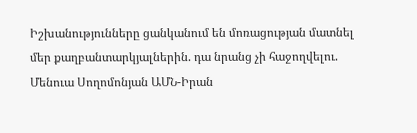Իշխանությունները ցանկանում են մոռացության մատնել մեր քաղբանտարկյալներին. դա նրանց չի հաջողվելու. Մենուա Սողոմոնյան ԱՄՆ-Իրան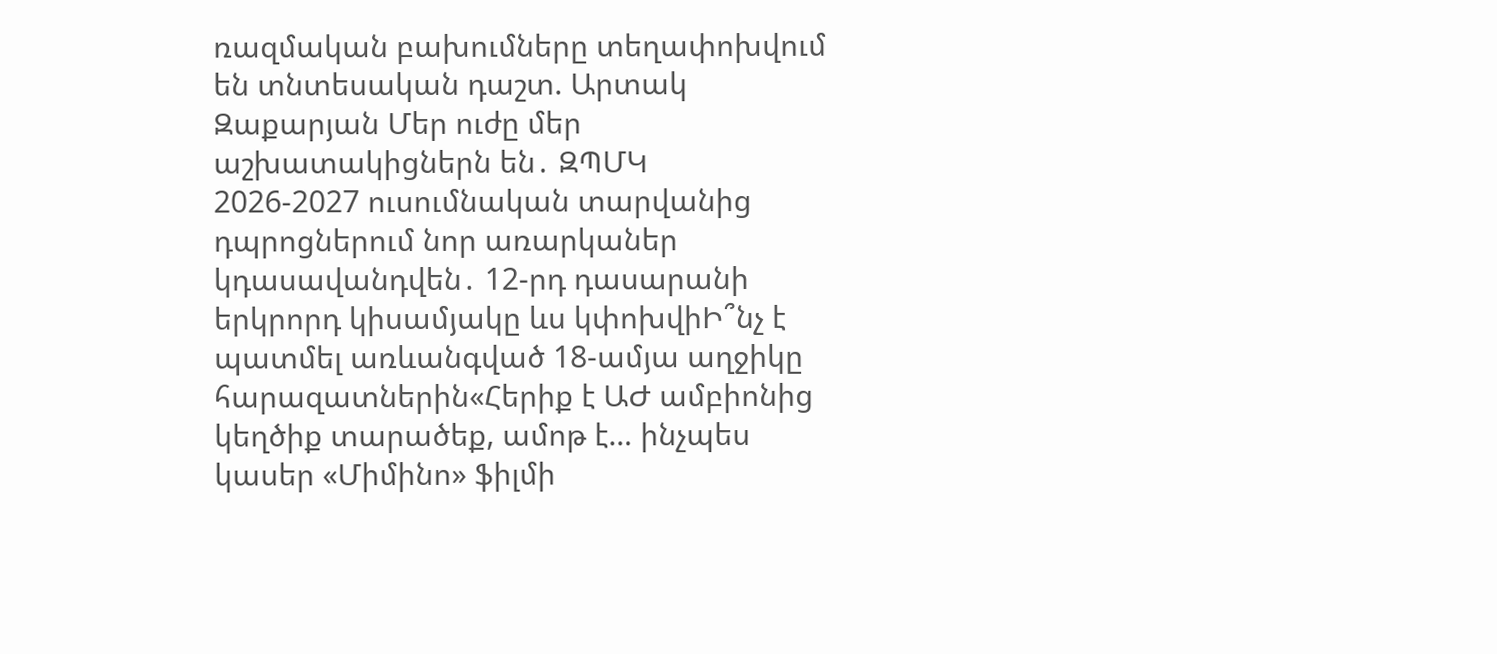ռազմական բախումները տեղափոխվում են տնտեսական դաշտ. Արտակ Զաքարյան Մեր ուժը մեր աշխատակիցներն են․ ԶՊՄԿ
2026-2027 ուսումնական տարվանից դպրոցներում նոր առարկաներ կդասավանդվեն․ 12-րդ դասարանի երկրորդ կիսամյակը ևս կփոխվիԻ՞նչ է պատմել առևանգված 18-ամյա աղջիկը հարազատներին«Հերիք է ԱԺ ամբիոնից կեղծիք տարածեք, ամոթ է… ինչպես կասեր «Միմինո» ֆիլմի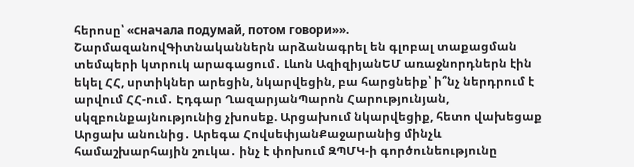հերոսը՝ «сначала подумай, потом говори»». ՇարմազանովԳիտնականներն արձանագրել են գլոբալ տաքացման տեմպերի կտրուկ արագացում․ Լևոն ԱզիզիյանԵՄ առաջնորդներն էին եկել ՀՀ, սրտիկներ արեցին, նկարվեցին, բա հարցնեիք՝ ի՞նչ ներդրում է արվում ՀՀ-ում․ Էդգար ՂազարյանՊարոն Հարությունյան, սկզբունքայնությունից չխոսեք. Արցախում նկարվեցիք, հետո վախեցաք Արցախ անունից․ Արեգա ՀովսեփյանՔաջարանից մինչև համաշխարհային շուկա․ ինչ է փոխում ԶՊՄԿ-ի գործունեությունը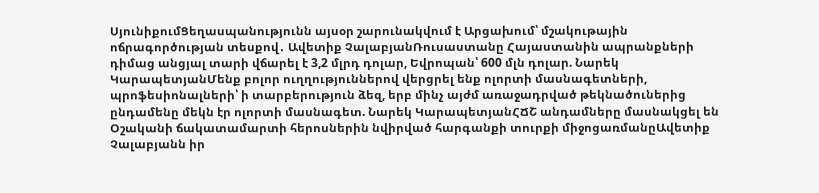ՍյունիքումՑեղասպանությունն այսօր շարունակվում է Արցախում՝ մշակութային ոճրագործության տեսքով․ Ավետիք ՉալաբյանՌուսաստանը Հայաստանին ապրանքների դիմաց անցյալ տարի վճարել է 3,2 մլրդ դոլար, Եվրոպան՝ 600 մլն դոլար. Նարեկ ԿարապետյանՄենք բոլոր ուղղություններով վերցրել ենք ոլորտի մասնագետների, պրոֆեսիոնալների՝ ի տարբերություն ձեզ, երբ մինչ այժմ առաջադրված թեկնածուներից ընդամենը մեկն էր ոլորտի մասնագետ. Նարեկ ԿարապետյանՀՃՇ անդամները մասնակցել են Օշականի ճակատամարտի հերոսներին նվիրված հարգանքի տուրքի միջոցառմանըԱվետիք Չալաբյանն իր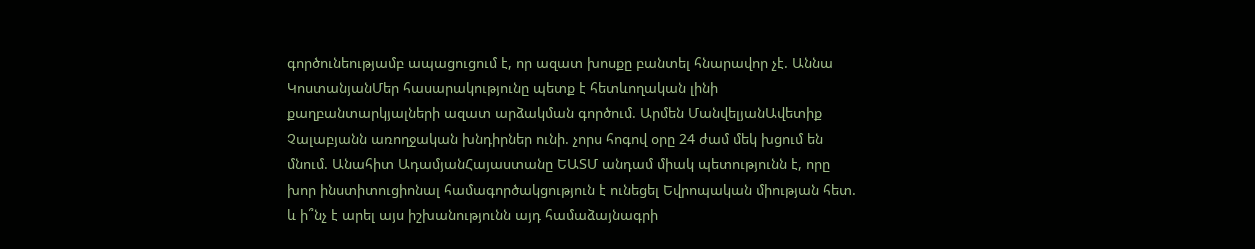գործունեությամբ ապացուցում է, որ ազատ խոսքը բանտել հնարավոր չէ. Աննա ԿոստանյանՄեր հասարակությունը պետք է հետևողական լինի քաղբանտարկյալների ազատ արձակման գործում. Արմեն ՄանվելյանԱվետիք Չալաբյանն առողջական խնդիրներ ունի. չորս հոգով օրը 24 ժամ մեկ խցում են մնում. Անահիտ ԱդամյանՀայաստանը ԵԱՏՄ անդամ միակ պետությունն է, որը խոր ինստիտուցիոնալ համագործակցություն է ունեցել Եվրոպական միության հետ. և ի՞նչ է արել այս իշխանությունն այդ համաձայնագրի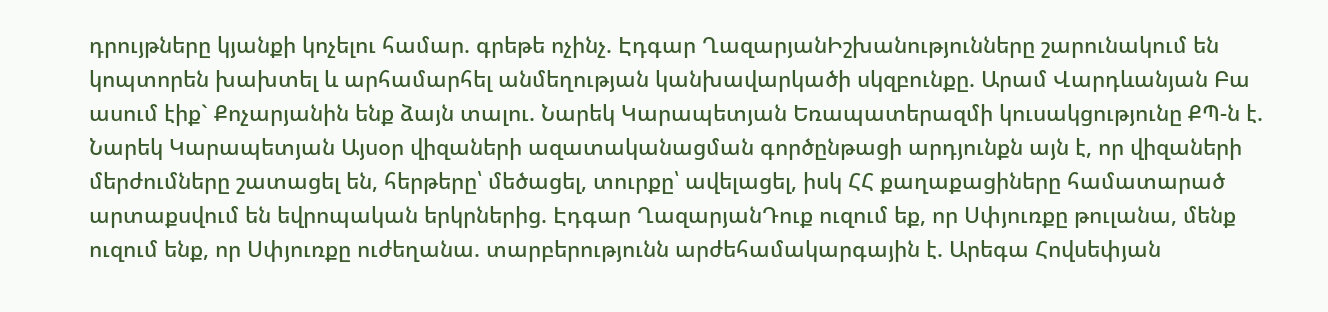դրույթները կյանքի կոչելու համար. գրեթե ոչինչ. Էդգար ՂազարյանԻշխանությունները շարունակում են կոպտորեն խախտել և արհամարհել անմեղության կանխավարկածի սկզբունքը. Արամ Վարդևանյան Բա ասում էիք` Քոչարյանին ենք ձայն տալու. Նարեկ Կարապետյան Եռապատերազմի կուսակցությունը ՔՊ-ն է. Նարեկ Կարապետյան Այսօր վիզաների ազատականացման գործընթացի արդյունքն այն է, որ վիզաների մերժումները շատացել են, հերթերը՝ մեծացել, տուրքը՝ ավելացել, իսկ ՀՀ քաղաքացիները համատարած արտաքսվում են եվրոպական երկրներից. Էդգար ՂազարյանԴուք ուզում եք, որ Սփյուռքը թուլանա, մենք ուզում ենք, որ Սփյուռքը ուժեղանա. տարբերությունն արժեհամակարգային է. Արեգա Հովսեփյան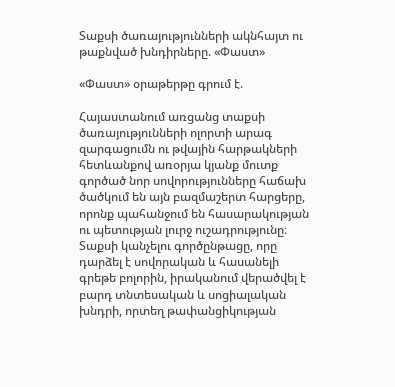Տաքսի ծառայությունների ակնհայտ ու թաքնված խնդիրները. «Փաստ»

«Փաստ» օրաթերթը գրում է.

Հայաստանում առցանց տաքսի ծառայությունների ոլորտի արագ զարգացումն ու թվային հարթակների հետևանքով առօրյա կյանք մուտք գործած նոր սովորությունները հաճախ ծածկում են այն բազմաշերտ հարցերը, որոնք պահանջում են հասարակության ու պետության լուրջ ուշադրությունը։ Տաքսի կանչելու գործընթացը, որը դարձել է սովորական և հասանելի գրեթե բոլորին, իրականում վերածվել է բարդ տնտեսական և սոցիալական խնդրի, որտեղ թափանցիկության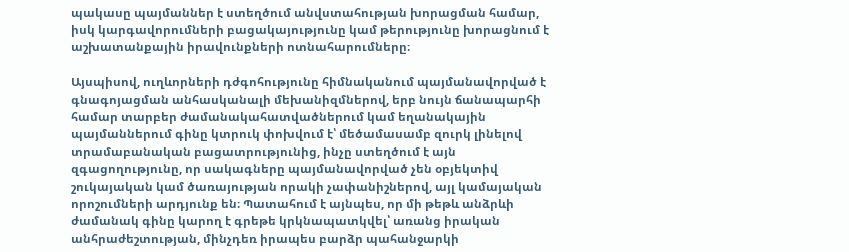պակասը պայմաններ է ստեղծում անվստահության խորացման համար, իսկ կարգավորումների բացակայությունը կամ թերությունը խորացնում է աշխատանքային իրավունքների ոտնահարումները։

Այսպիսով, ուղևորների դժգոհությունը հիմնականում պայմանավորված է գնագոյացման անհասկանալի մեխանիզմներով, երբ նույն ճանապարհի համար տարբեր ժամանակահատվածներում կամ եղանակային պայմաններում գինը կտրուկ փոխվում է՝ մեծամասամբ զուրկ լինելով տրամաբանական բացատրությունից, ինչը ստեղծում է այն զգացողությունը, որ սակագները պայմանավորված չեն օբյեկտիվ շուկայական կամ ծառայության որակի չափանիշներով, այլ կամայական որոշումների արդյունք են։ Պատահում է այնպես, որ մի թեթև անձրևի ժամանակ գինը կարող է գրեթե կրկնապատկվել՝ առանց իրական անհրաժեշտության, մինչդեռ իրապես բարձր պահանջարկի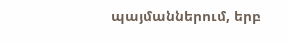պայմաններում, երբ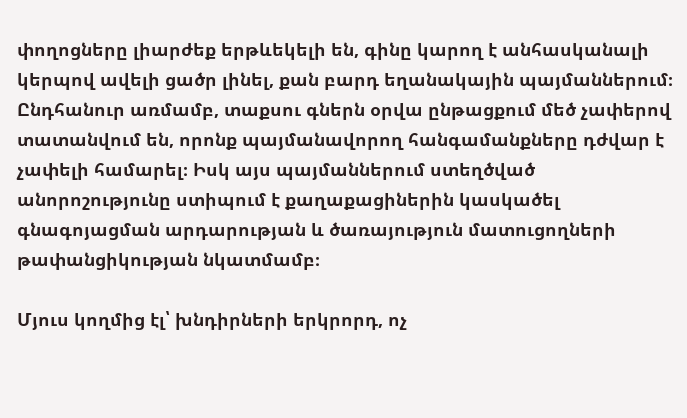փողոցները լիարժեք երթևեկելի են, գինը կարող է անհասկանալի կերպով ավելի ցածր լինել, քան բարդ եղանակային պայմաններում։ Ընդհանուր առմամբ, տաքսու գներն օրվա ընթացքում մեծ չափերով տատանվում են, որոնք պայմանավորող հանգամանքները դժվար է չափելի համարել։ Իսկ այս պայմաններում ստեղծված անորոշությունը ստիպում է քաղաքացիներին կասկածել գնագոյացման արդարության և ծառայություն մատուցողների թափանցիկության նկատմամբ։

Մյուս կողմից էլ՝ խնդիրների երկրորդ, ոչ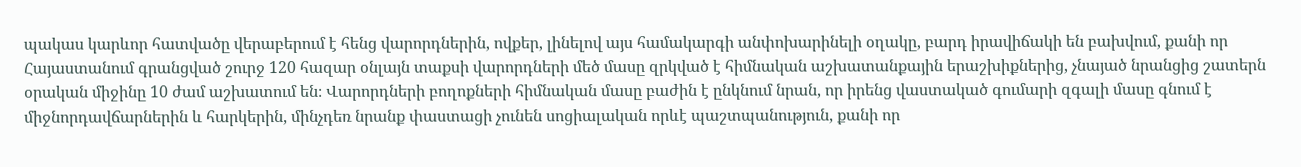պակաս կարևոր հատվածը վերաբերում է հենց վարորդներին, ովքեր, լինելով այս համակարգի անփոխարինելի օղակը, բարդ իրավիճակի են բախվում, քանի որ Հայաստանում գրանցված շուրջ 120 հազար օնլայն տաքսի վարորդների մեծ մասը զրկված է հիմնական աշխատանքային երաշխիքներից, չնայած նրանցից շատերն օրական միջինը 10 ժամ աշխատում են։ Վարորդների բողոքների հիմնական մասը բաժին է ընկնում նրան, որ իրենց վաստակած գումարի զգալի մասը գնում է միջնորդավճարներին և հարկերին, մինչդեռ նրանք փաստացի չունեն սոցիալական որևէ պաշտպանություն, քանի որ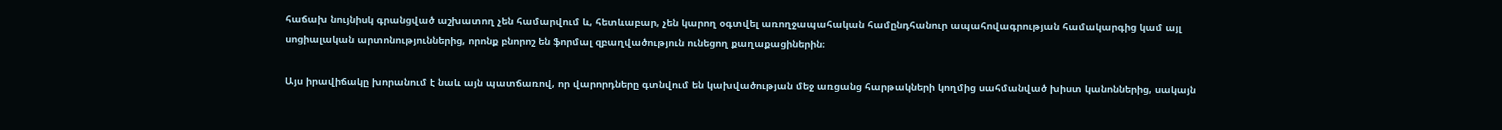հաճախ նույնիսկ գրանցված աշխատող չեն համարվում և, հետևաբար, չեն կարող օգտվել առողջապահական համընդհանուր ապահովագրության համակարգից կամ այլ սոցիալական արտոնություններից, որոնք բնորոշ են ֆորմալ զբաղվածություն ունեցող քաղաքացիներին։

Այս իրավիճակը խորանում է նաև այն պատճառով, որ վարորդները գտնվում են կախվածության մեջ առցանց հարթակների կողմից սահմանված խիստ կանոններից, սակայն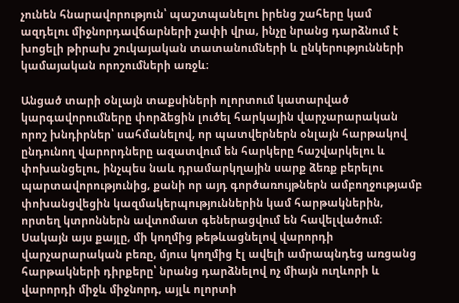չունեն հնարավորություն՝ պաշտպանելու իրենց շահերը կամ ազդելու միջնորդավճարների չափի վրա, ինչը նրանց դարձնում է խոցելի թիրախ շուկայական տատանումների և ընկերությունների կամայական որոշումների առջև։

Անցած տարի օնլայն տաքսիների ոլորտում կատարված կարգավորումները փորձեցին լուծել հարկային վարչարարական որոշ խնդիրներ՝ սահմանելով, որ պատվերներն օնլայն հարթակով ընդունող վարորդները ազատվում են հարկերը հաշվարկելու և փոխանցելու, ինչպես նաև դրամարկղային սարք ձեռք բերելու պարտավորությունից, քանի որ այդ գործառույթներն ամբողջությամբ փոխանցվեցին կազմակերպություններին կամ հարթակներին, որտեղ կտրոններն ավտոմատ գեներացվում են հավելվածում։ Սակայն այս քայլը, մի կողմից թեթևացնելով վարորդի վարչարարական բեռը, մյուս կողմից էլ ավելի ամրապնդեց առցանց հարթակների դիրքերը՝ նրանց դարձնելով ոչ միայն ուղևորի և վարորդի միջև միջնորդ, այլև ոլորտի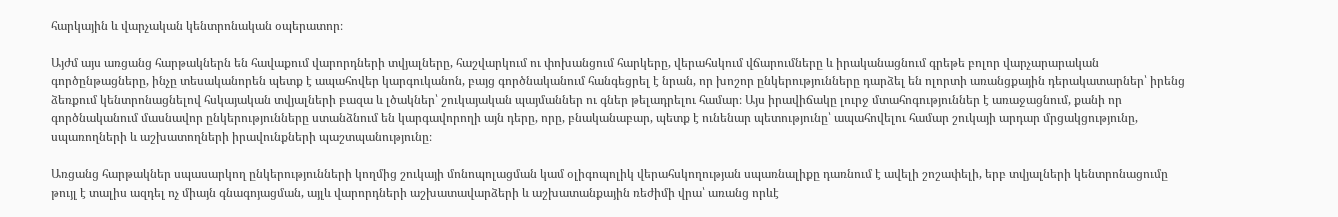հարկային և վարչական կենտրոնական օպերատոր։

Այժմ այս առցանց հարթակներն են հավաքում վարորդների տվյալները, հաշվարկում ու փոխանցում հարկերը, վերահսկում վճարումները և իրականացնում գրեթե բոլոր վարչարարական գործընթացները, ինչը տեսականորեն պետք է ապահովեր կարգուկանոն, բայց գործնականում հանգեցրել է նրան, որ խոշոր ընկերությունները դարձել են ոլորտի առանցքային դերակատարներ՝ իրենց ձեռքում կենտրոնացնելով հսկայական տվյալների բազա և լծակներ՝ շուկայական պայմաններ ու գներ թելադրելու համար։ Այս իրավիճակը լուրջ մտահոգություններ է առաջացնում, քանի որ գործնականում մասնավոր ընկերությունները ստանձնում են կարգավորողի այն դերը, որը, բնականաբար, պետք է ունենար պետությունը՝ ապահովելու համար շուկայի արդար մրցակցությունը, սպառողների և աշխատողների իրավունքների պաշտպանությունը։

Առցանց հարթակներ սպասարկող ընկերությունների կողմից շուկայի մոնոպոլացման կամ օլիգոպոլիկ վերահսկողության սպառնալիքը դառնում է ավելի շոշափելի, երբ տվյալների կենտրոնացումը թույլ է տալիս ազդել ոչ միայն գնագոյացման, այլև վարորդների աշխատավարձերի և աշխատանքային ռեժիմի վրա՝ առանց որևէ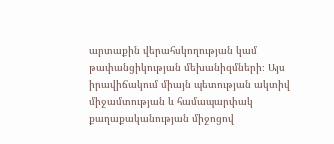արտաքին վերահսկողության կամ թափանցիկության մեխանիզմների։ Այս իրավիճակում միայն պետության ակտիվ միջամտության և համապարփակ քաղաքականության միջոցով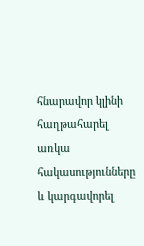հնարավոր կլինի հաղթահարել առկա հակասությունները և կարգավորել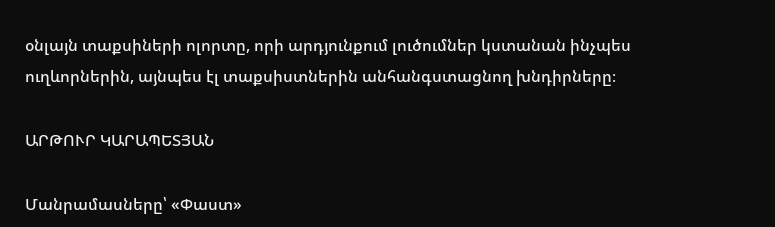օնլայն տաքսիների ոլորտը, որի արդյունքում լուծումներ կստանան ինչպես ուղևորներին, այնպես էլ տաքսիստներին անհանգստացնող խնդիրները։

ԱՐԹՈՒՐ ԿԱՐԱՊԵՏՅԱՆ

Մանրամասները՝ «Փաստ»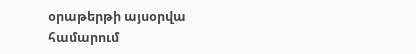օրաթերթի այսօրվա համարում